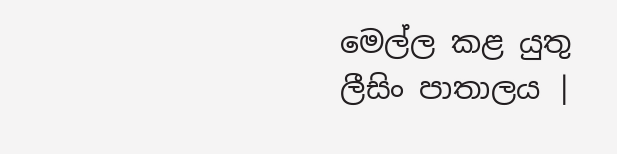මෙල්ල කළ යුතු ලීසිං පාතාලය |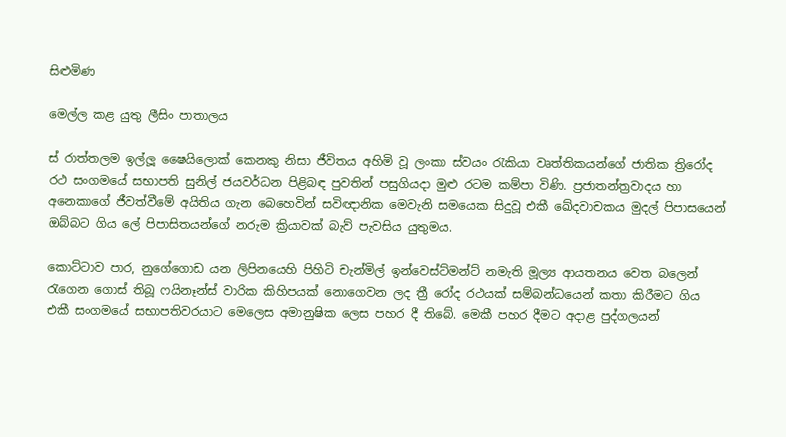සිළුමිණ

මෙල්ල කළ යුතු ලීසිං පාතාලය

ස් රාත්තලම ඉල්ලූ ෂෛයිලොක් කෙනකු නිසා ජීවිතය අහිමි වූ ලංකා ස්වයං රැකියා වෘත්තිකයන්ගේ ජාතික ත්‍රිරෝද රථ සංගමයේ සභාපති සුනිල් ජයවර්ධන පිළිබඳ පුවතින් පසුගියදා මුළු රටම කම්පා විණි. ප්‍රජාතන්ත්‍රවාදය හා අනෙකාගේ ජීවත්වීමේ අයිතිය ගැන බෙහෙවින් සවිඥානික මෙවැනි සමයෙක සිදුවූ එකී ඛේදවාචකය මුදල් පිපාසයෙන් ඔබ්බට ගිය ලේ පිපාසිතයන්ගේ නරුම ක්‍රියාවක් බැව් පැවසිය යුතුමය.

කොට්ටාව පාර, නුගේගොඩ යන ලිපිනයෙහි පිහිටි චැන්මිල් ඉන්වෙස්ට්මන්ට් නමැති මූල්‍ය ආයතනය වෙත බලෙන් රැගෙන ගොස් තිබූ ෆයිනෑන්ස් වාරික කිහිපයක් නොගෙවන ලද ත්‍රී රෝද රථයක් සම්බන්ධයෙන් කතා කිරීමට ගිය එකී සංගමයේ සභාපතිවරයාට මෙලෙස අමානුෂික ලෙස පහර දී තිබේ. මෙකී පහර දීමට අදාළ පුද්ගලයන්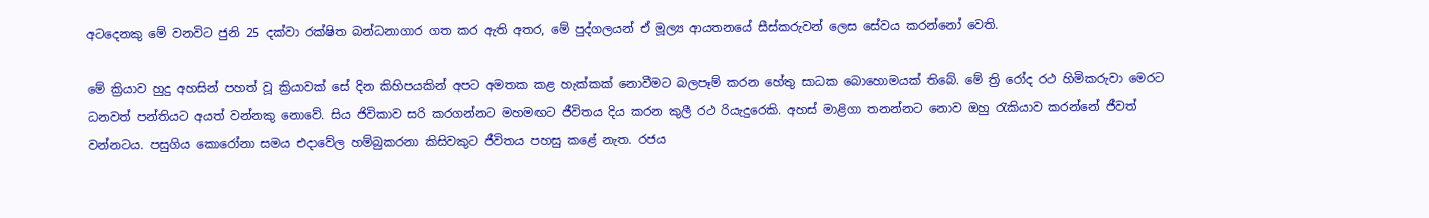අටදෙනකු මේ වනවිට ජුනි 25 දක්වා රක්ෂිත බන්ධනාගාර ගත කර ඇති අතර, මේ පුද්ගලයන් ඒ මූල්‍ය ආයතනයේ සීස්කරුවන් ලෙස සේවය කරන්නෝ වෙති.

මේ ක්‍රියාව හුදු අහසින් පහත් වූ ක්‍රියාවක් සේ දින කිහිපයකින් අපට අමතක කළ හැක්කක් නොවීමට බලපෑම් කරන හේතු සාධක බොහොමයක් තිබේ. මේ ත්‍රි රෝද රථ හිමිකරුවා මෙරට ධනවත් පන්තියට අයත් වන්නකු නොවේ. සිය ජිවිකාව සරි කරගන්නට මහමඟට ජීවිතය දිය කරන කුලී රථ රියැදුරෙකි. අහස් මාළිගා තනන්නට නොව ඔහු රැකියාව කරන්නේ ජීවත් වන්නටය. පසුගිය කොරෝ‍නා සමය එදාවේල හම්බුකරනා කිසිවකුට ජීවිතය පහසු කළේ නැත. රජය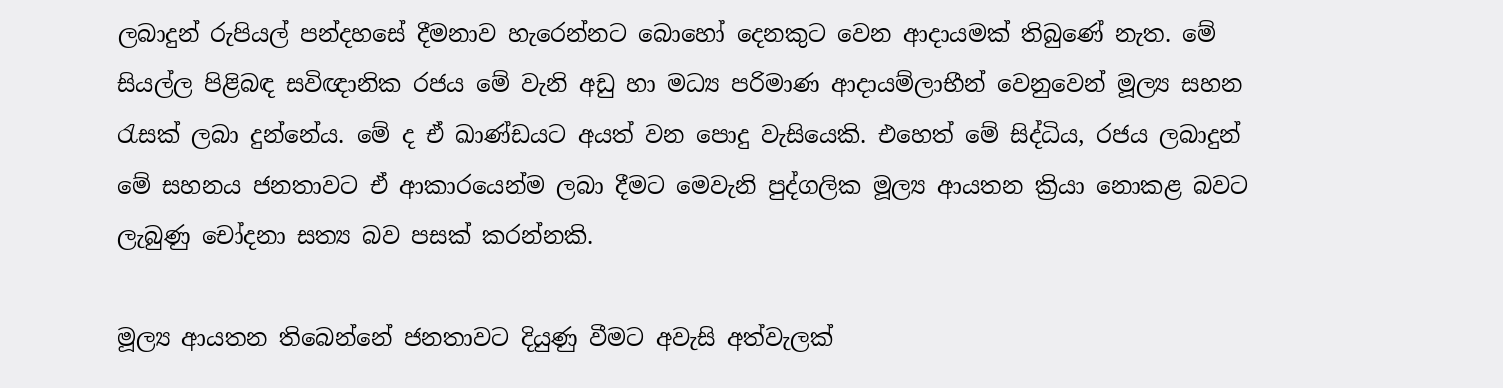ලබාදුන් රුපියල් පන්දහසේ දීමනාව හැරෙන්නට බොහෝ දෙනකුට වෙන ආදායමක් තිබුණේ නැත. මේ සියල්ල පිළිබඳ සවිඥානික රජය මේ වැනි අඩු හා මධ්‍ය පරිමාණ ආදායම්ලාභීන් වෙනුවෙන් මූල්‍ය සහන රැසක් ලබා දුන්නේය. මේ ද ඒ ඛාණ්ඩයට අයත් වන පොදු වැසියෙකි. එහෙත් මේ සිද්ධිය, රජය ලබාදුන් මේ සහනය ජනතාවට ඒ ආකාරයෙන්ම ලබා දීමට මෙවැනි පුද්ගලික මූල්‍ය ආයතන ක්‍රියා නොකළ බවට ලැබුණු චෝදනා සත්‍ය බව පසක් කරන්නකි.

මූල්‍ය ආයතන තිබෙන්නේ ජනතාවට දියුණු වීමට අවැසි අත්වැලක්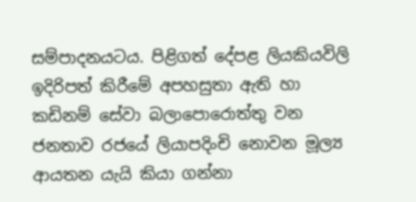සම්පාදනයටය. පිළිගත් දේපළ ලියකියවිලි ඉදිරිපත් කිරීමේ අපහසුතා ඇති හා කඩිනම් සේවා බලාපොරොත්තු වන ජනතාව රජයේ ලියාපදිංචි නොවන මූල්‍ය ආයතන යැයි කියා ගන්නා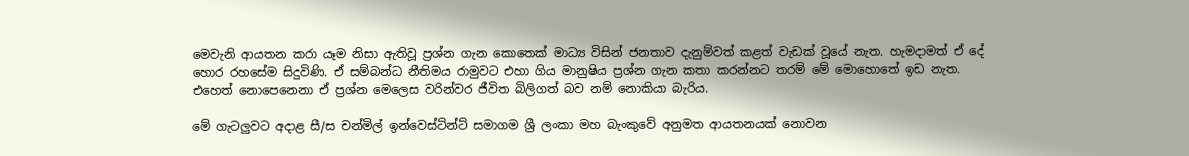මෙවැනි ආයතන කරා යෑම නිසා ඇතිවූ ප්‍රශ්න ගැන කොතෙක් මාධ්‍ය විසින් ජනතාව දැනුම්වත් කළත් වැඩක් වූයේ නැත. හැමදාමත් ඒ දේ හොර රහසේම සිදුවිණි. ඒ සම්බන්ධ නීතිමය රාමුවට එහා ගිය මානුෂිය ප්‍රශ්න ගැන කතා කරන්නට තරම් මේ මොහොතේ ඉඩ නැත. එහෙත් නොපෙනෙනා ඒ ප්‍රශ්න මෙලෙස වරින්වර ජීවිත බිලිගත් බව නම් නොකියා බැරිය.

මේ ගැටලුවට අදාළ සී/ස චන්මිල් ඉන්වෙස්ට්න්ට් සමාගම ශ්‍රී ලංකා මහ බැංකුවේ අනුමත ආයතනයක් නොවන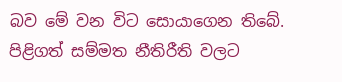බව මේ වන විට සොයාගෙන තිබේ. පිළිගත් සම්මත නීතිරීති වලට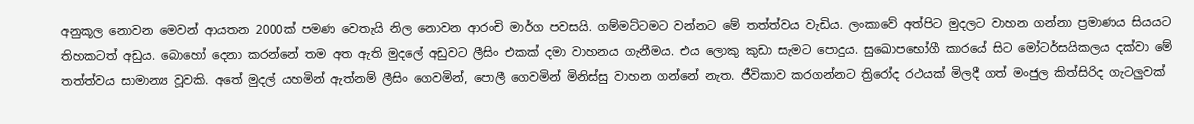අනුකූල නොවන මෙවන් ආයතන 2000ක් පමණ වෙතැයි නිල නොවන ආරංචි මාර්ග පවසයි. ගම්මට්ටමට වන්නට මේ තත්ත්වය වැඩිය. ලංකාවේ අත්පිට මුදලට වාහන ගන්නා ප්‍රමාණය සියයට තිහකටත් අඩුය. බොහෝ දෙනා කරන්නේ තම අත ඇති මුදලේ අඩුවට ලීසිං එකක් දමා වාහනය ගැනීමය. එය ලොකු කුඩා සැමට පොදුය. සුඛොපභෝගී කාරයේ සිට මෝටර්සයිකලය දක්වා මේ තත්ත්වය සාමාන්‍ය වූවකි. අතේ මුදල් යහමින් ඇත්නම් ලීසිං ගෙවමින්, පොලී ගෙවමින් මිනිස්සු වාහන ගන්නේ නැත. ජීවිකාව කරගන්නට ත්‍රිරෝද රථයක් මිලදී ගත් මංජුල කිත්සිරිද ගැටලුවක්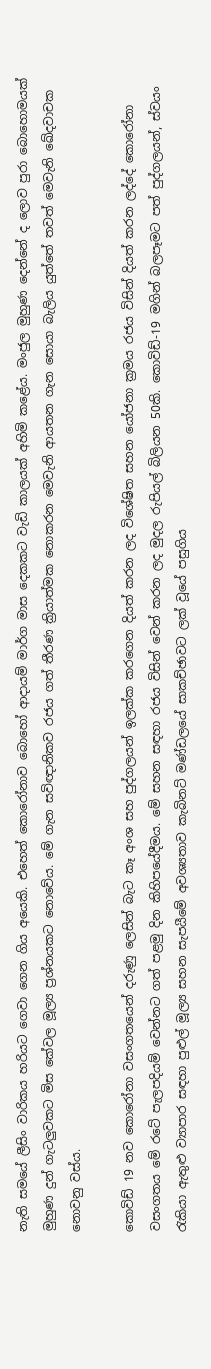නැති සමයේ ලීසිං වාරිකය හරියට ගෙවා ගෙන ගිය අයෙකි. එහෙත් කොරෝනාව බොහෝ ආදායම් මාර්ග මාස දෙකකට වැඩි කාලයක් අහිමි කළේය. මංජුල මුහුණ දෙන්නේ ද ලොව පුරා බොහොමයක් මුහුණ දුන් ගැටලුවකට මිස කේවල මූල්‍ය ප්‍රශ්නයකට නොවේය. මේ ගැන සවිඥානිකව රජය ගත් තීරණ ක්‍රියාත්මක නොකරන මෙවැනි ආයතන ගැන සොයා බැලිය යුත්තේ තවත් මෙවැනි ඛේදවාචක නොවනු වස්ය.

කොවිඩ් 19 නව කොරෝනා වසංගතයෙන් දරුණු ලෙසින් බැට කෑ අංශ සහ පුද්ගලයන් ඉලක්ක කරගෙන දියත් කරන ලද විශේෂිත සහන යෝජනා ක්‍රමය රජය විසින් දියත් කරන ලද්දේ කොරෝනා වසංගතය මේ රටේ පැලපදියම් වෙන්නට ගත් පළමු දින කිහිපයේදීමය. මේ සහන සඳහා රජය විසින් වෙන් කරන ලද මුදල රුපියල් බිලියන 50කි. කොවිඩ්-19 මගින් බලපෑමට පත් පුද්ගලයන්, ස්වයං රැකියා ඇතුළු ව්‍යාපාර සඳහා පුළුල් මූල්‍ය සහන සැපයීමේ අවශ්‍යතාව කැබිනට් මණ්ඩලයේ සාකච්ඡාවට ලක් වූයේ පසුගිය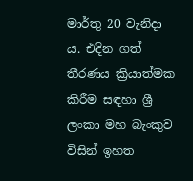මාර්තු 20 වැනිදා ය. එදින ගත් තීරණය ක්‍රියාත්මක කිරීම සඳහා ශ්‍රී ලංකා මහ බැංකුව විසින් ඉහත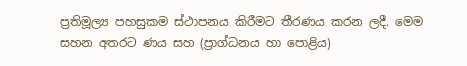ප්‍රතිමූල්‍ය පහසුකම ස්ථාපනය කිරීමට තීරණය කරන ලදී. මෙම සහන අතරට ණය සහ (ප්‍රාග්ධනය හා පොළිය)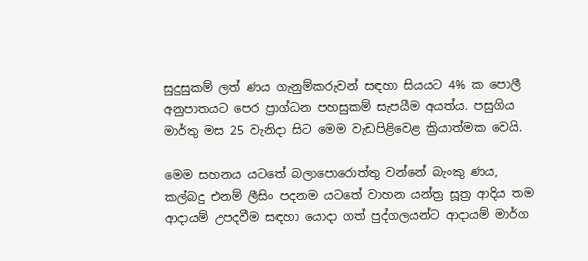සුදුසුකම් ලත් ණය ගැනුම්කරුවන් සඳහා සියයට 4% ක පොලී අනුපාතයට පෙර ප්‍රාග්ධන පහසුකම් සැපයීම අයත්ය. පසුගිය මාර්තු මස 25 වැනිදා සිට මෙම වැඩපිළිවෙළ ක්‍රියාත්මක වෙයි.

මෙම සහනය යටතේ බලාපොරොත්තු වන්නේ බැංකු ණය, කල්බදු එනම් ලීසිං පදනම යටතේ වාහන යන්ත්‍ර සූත්‍ර ආදිය තම ආදායම් උපදවීම සඳහා යොදා ගත් පුද්ගලයන්ට ආදායම් මාර්ග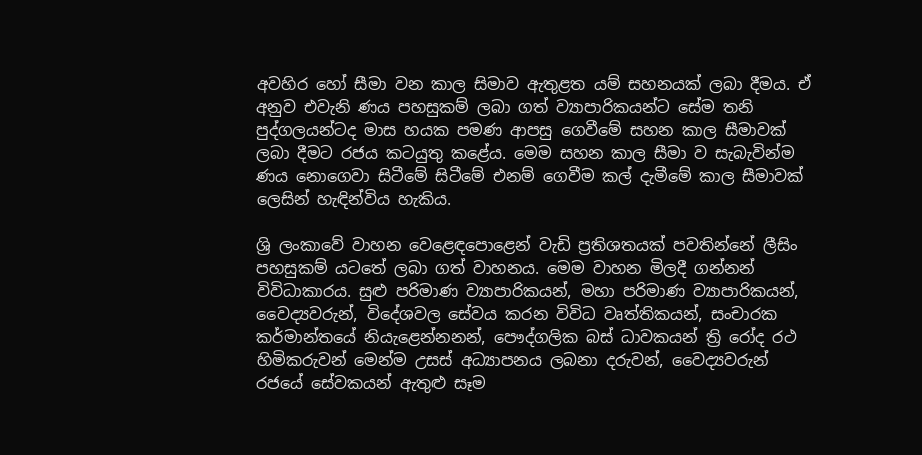අවහිර හෝ සීමා වන කාල සිමාව ඇතුළත යම් සහනයක් ලබා දීමය. ඒ අනුව එවැනි ණය පහසුකම් ලබා ගත් ව්‍යාපාරිකයන්ට සේම තනි පුද්ගලයන්ටද මාස හයක පමණ ආපසු ගෙවීමේ සහන කාල සීමාවක් ලබා දීමට රජය කටයුතු කළේය. මෙම සහන කාල සීමා ව සැබැවින්ම ණය නොගෙවා සිටීමේ සිටීමේ එනම් ගෙවීම කල් දැමීමේ කාල සීමාවක් ලෙසින් හැඳින්විය හැකිය.

ශ්‍රි ලංකාවේ වාහන වෙළෙඳපොළෙන් වැඩි ප්‍රතිශතයක් පවතින්නේ ලීසිං පහසුකම් යටතේ ලබා ගත් වාහනය. මෙම වාහන මිලදී ගන්නන් විවිධාකාරය. සුළු පරිමාණ ව්‍යාපාරිකයන්, මහා පරිමාණ ව්‍යාපාරිකයන්, වෛද්‍යවරුන්, විදේශවල සේවය කරන විවිධ වෘත්තිකයන්, සංචාරක කර්මාන්තයේ නියැළෙන්නනන්, පෞද්ගලික බස් ධාවකයන් ත්‍රි රෝද රථ හිමිකරුවන් මෙන්ම උසස් අධ්‍යාපනය ලබනා දරුවන්, වෛද්‍යවරුන් රජයේ සේවකයන් ඇතුළු සෑම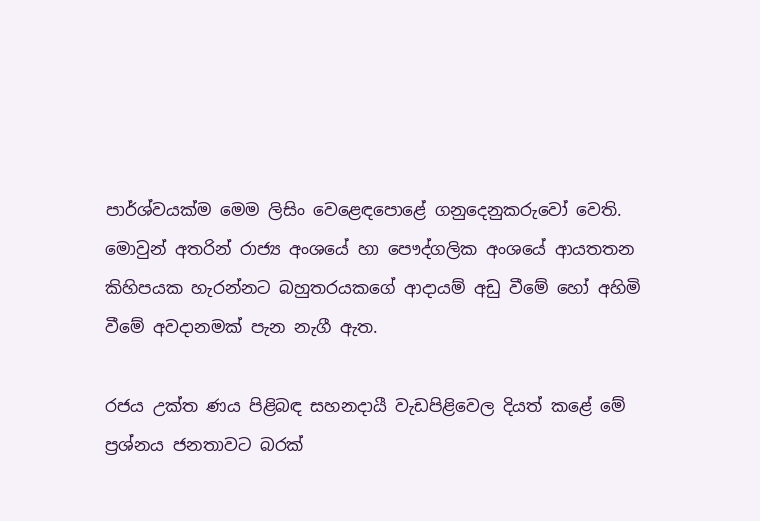පාර්ශ්වයක්ම මෙම ලිසිං වෙළෙඳපොළේ ගනුදෙනුකරුවෝ වෙති. මොවුන් අතරින් රාජ්‍ය අංශයේ හා පෞද්ගලික අංශයේ ආයතතන කිහිපයක හැරන්නට බහුතරයකගේ ආදායම් අඩු වීමේ හෝ අහිමි වීමේ අවදානමක් පැන නැගී ඇත.

රජය උක්ත ණය පිළිබඳ සහනදායී වැඩපිළිවෙල දියත් කළේ මේ ප්‍රශ්නය ජනතාවට බරක්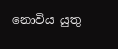නොවිය යුතු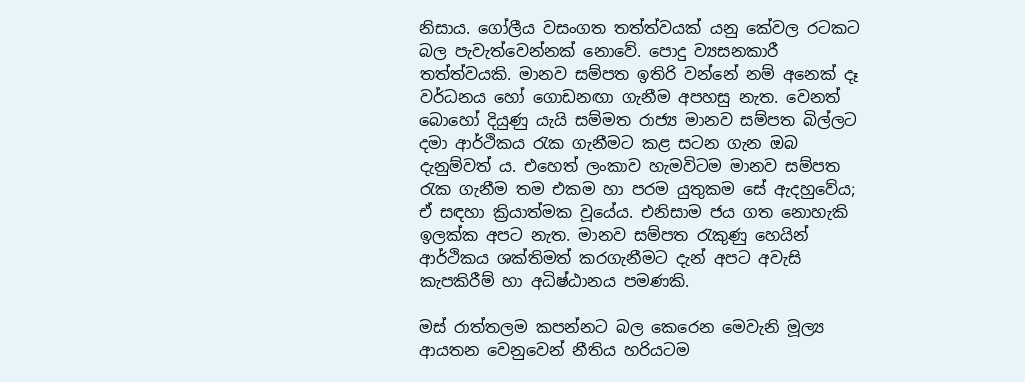නිසාය. ගෝලීය වසංගත තත්ත්වයක් යනු කේවල රටකට බල පැවැත්වෙන්නක් නොවේ. පොදු ව්‍යසනකාරී තත්ත්වයකි. මානව සම්පත ඉතිරි වන්නේ නම් අනෙක් දෑ වර්ධනය හෝ ගොඩනඟා ගැනීම අපහසු නැත. වෙනත් බොහෝ දියුණු යැයි සම්මත රාජ්‍ය මානව සම්පත බිල්ලට දමා ආර්ථිකය රැක ගැනීමට කළ සටන ගැන ඔබ දැනුම්වත් ය. එහෙත් ලංකාව හැමවිටම මානව සම්පත රැක ගැනීම තම එකම හා පරම යුතුකම සේ ඇදහුවේය; ඒ සඳහා ක්‍රියාත්මක වූයේය. එනිසාම ජය ගත නොහැකි ඉලක්ක අපට නැත. මානව සම්පත රැකුණු හෙයින් ආර්ථිකය ශක්තිමත් කරගැනීමට දැන් අපට අවැසි කැපකිරීම් හා අධිෂ්ඨානය පමණකි.

මස් රාත්තලම කපන්නට බල කෙරෙන මෙවැනි මූල්‍ය ආයතන වෙනුවෙන් නීතිය හරියටම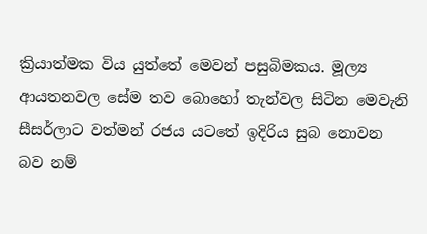ක්‍රියාත්මක විය යුත්තේ මෙවන් පසුබිමකය. මූල්‍ය ආයතනවල සේම තව බොහෝ තැන්වල සිටින මෙවැනි සීසර්ලාට වත්මන් රජය යටතේ ඉදිරිය සුබ නොවන බව නම්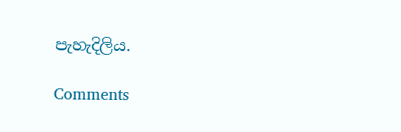පැහැදිලිය.

Comments